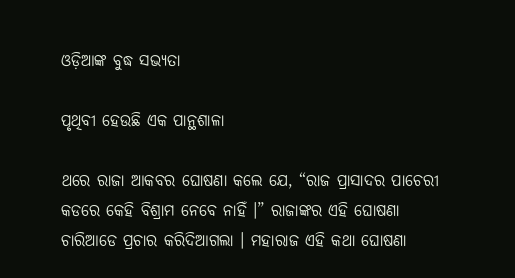ଓଡ଼ିଆଙ୍କ ବୁଦ୍ଧ ସଭ୍ୟତା

ପୃଥିବୀ ହେଉଛି ଏକ ପାନ୍ଥଶାଳା

ଥରେ ରାଜା ଆକବର ଘୋଷଣା କଲେ ଯେ, “ରାଜ ପ୍ରାସାଦର ପାଚେରୀ କଡରେ କେହି ବିଶ୍ରାମ ନେବେ ନାହିଁ ।” ରାଜାଙ୍କର ଏହି ଘୋଷଣା ଚାରିଆଡେ ପ୍ରଚାର କରିଦିଆଗଲା । ମହାରାଜ ଏହି କଥା ଘୋଷଣା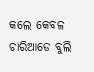କଲେ କେବଳ ଚାରିଆଡେ ବୁଲି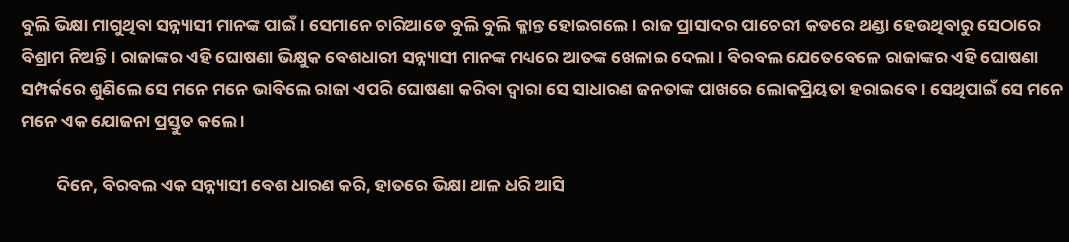ବୁଲି ଭିକ୍ଷା ମାଗୁଥିବା ସନ୍ନ୍ୟାସୀ ମାନଙ୍କ ପାଇଁ । ସେମାନେ ଚାରିଆଡେ ବୁଲି ବୁଲି କ୍ଳାନ୍ତ ହୋଇଗଲେ । ରାଜ ପ୍ରାସାଦର ପାଚେରୀ କଡରେ ଥଣ୍ଡା ହେଉଥିବାରୁ ସେଠାରେ ବିଶ୍ରାମ ନିଅନ୍ତି । ରାଜାଙ୍କର ଏହି ଘୋଷଣା ଭିକ୍ଷୁକ ବେଶଧାରୀ ସନ୍ନ୍ୟାସୀ ମାନଙ୍କ ମଧ୍ୟରେ ଆତଙ୍କ ଖେଳାଇ ଦେଲା । ବିରବଲ ଯେତେବେଳେ ରାଜାଙ୍କର ଏହି ଘୋଷଣା ସମ୍ପର୍କରେ ଶୁଣିଲେ ସେ ମନେ ମନେ ଭାବିଲେ ରାଜା ଏପରି ଘୋଷଣା କରିବା ଦ୍ୱାରା ସେ ସାଧାରଣ ଜନତାଙ୍କ ପାଖରେ ଲୋକପ୍ରିୟତା ହରାଇବେ । ସେଥିପାଇଁ ସେ ମନେ ମନେ ଏକ ଯୋଜନା ପ୍ରସ୍ତୁତ କଲେ ।

         ଦିନେ, ବିରବଲ ଏକ ସନ୍ନ୍ୟାସୀ ବେଶ ଧାରଣ କରି, ହାତରେ ଭିକ୍ଷା ଥାଳ ଧରି ଆସି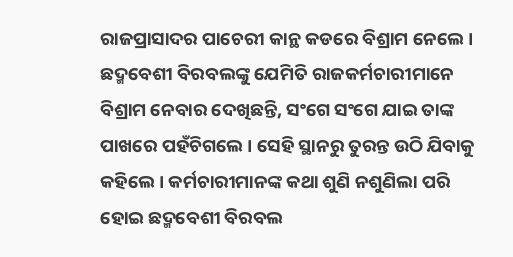ରାଜପ୍ରାସାଦର ପାଚେରୀ କାନ୍ଥ କଡରେ ବିଶ୍ରାମ ନେଲେ । ଛଦ୍ମବେଶୀ ବିରବଲଙ୍କୁ ଯେମିତି ରାଜକର୍ମଚାରୀମାନେ ବିଶ୍ରାମ ନେବାର ଦେଖିଛନ୍ତି, ସଂଗେ ସଂଗେ ଯାଇ ତାଙ୍କ ପାଖରେ ପହଁଚିଗଲେ । ସେହି ସ୍ଥାନରୁ ତୁରନ୍ତ ଉଠି ଯିବାକୁ କହିଲେ । କର୍ମଚାରୀମାନଙ୍କ କଥା ଶୁଣି ନଶୁଣିଲା ପରି ହୋଇ ଛଦ୍ମବେଶୀ ବିରବଲ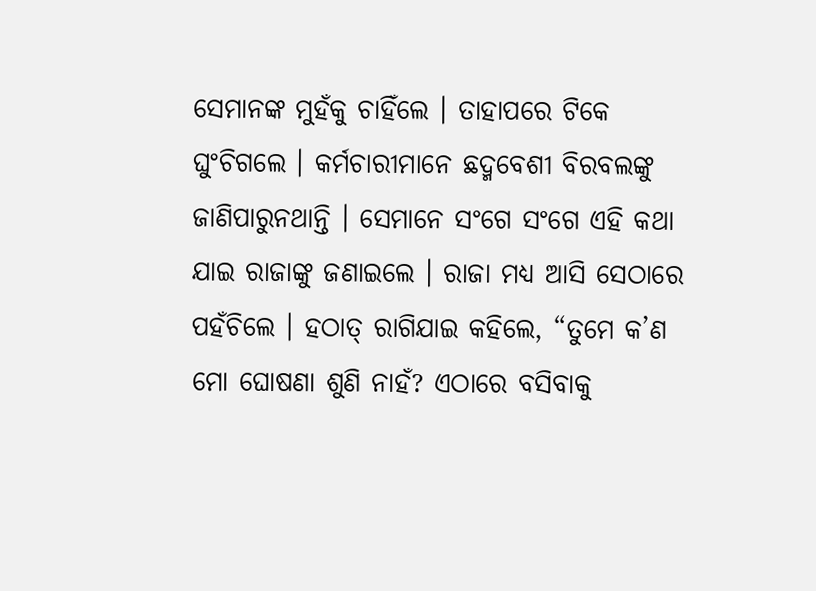ସେମାନଙ୍କ ମୁହଁକୁ ଚାହିଁଲେ । ତାହାପରେ ଟିକେ ଘୁଂଚିଗଲେ । କର୍ମଚାରୀମାନେ ଛଦ୍ମବେଶୀ ବିରବଲଙ୍କୁ ଜାଣିପାରୁନଥାନ୍ତି । ସେମାନେ ସଂଗେ ସଂଗେ ଏହି କଥା ଯାଇ ରାଜାଙ୍କୁ ଜଣାଇଲେ । ରାଜା ମଧ୍ୟ ଆସି ସେଠାରେ ପହଁଚିଲେ । ହଠାତ୍ ରାଗିଯାଇ କହିଲେ, “ତୁମେ କ’ଣ ମୋ ଘୋଷଣା ଶୁଣି ନାହଁ? ଏଠାରେ ବସିବାକୁ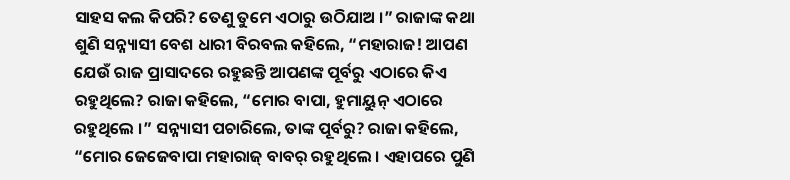ସାହସ କଲ କିପରି? ତେଣୁ ତୁମେ ଏଠାରୁ ଉଠିଯାଅ ।” ରାଜାଙ୍କ କଥା ଶୁଣି ସନ୍ନ୍ୟାସୀ ବେଶ ଧାରୀ ବିରବଲ କହିଲେ, “ମହାରାଜ! ଆପଣ ଯେଉଁ ରାଜ ପ୍ରାସାଦରେ ରହୁଛନ୍ତି ଆପଣଙ୍କ ପୂର୍ବରୁ ଏଠାରେ କିଏ ରହୁଥିଲେ? ରାଜା କହିଲେ, “ମୋର ବାପା, ହୁମାୟୁନ୍ ଏଠାରେ ରହୁଥିଲେ ।” ସନ୍ନ୍ୟାସୀ ପଚାରିଲେ, ତାଙ୍କ ପୂର୍ବରୁ? ରାଜା କହିଲେ, “ମୋର ଜେଜେବାପା ମହାରାଜ୍ ବାବର୍ ରହୁଥିଲେ । ଏହାପରେ ପୁଣି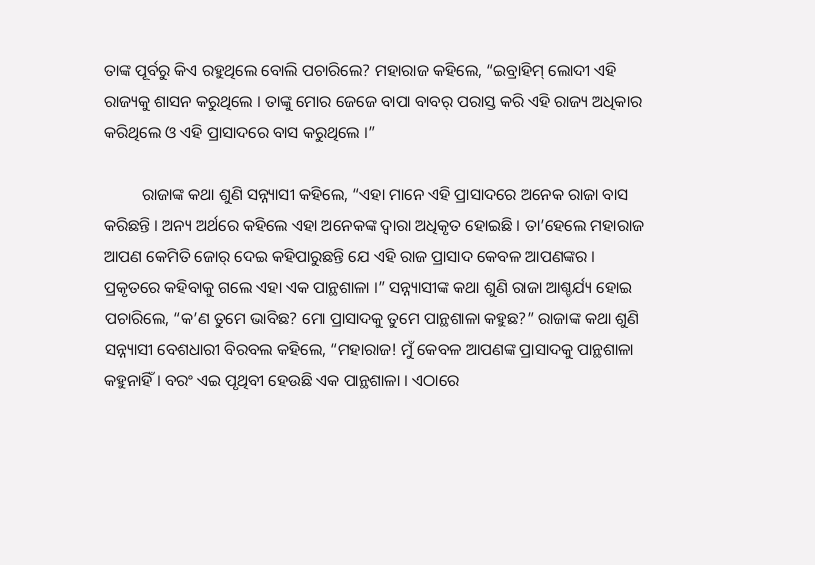ତାଙ୍କ ପୂର୍ବରୁ କିଏ ରହୁଥିଲେ ବୋଲି ପଚାରିଲେ? ମହାରାଜ କହିଲେ, “ଇବ୍ରାହିମ୍ ଲୋଦୀ ଏହି ରାଜ୍ୟକୁ ଶାସନ କରୁଥିଲେ । ତାଙ୍କୁ ମୋର ଜେଜେ ବାପା ବାବର୍ ପରାସ୍ତ କରି ଏହି ରାଜ୍ୟ ଅଧିକାର କରିଥିଲେ ଓ ଏହି ପ୍ରାସାଦରେ ବାସ କରୁଥିଲେ ।”

         ରାଜାଙ୍କ କଥା ଶୁଣି ସନ୍ନ୍ୟାସୀ କହିଲେ, “ଏହା ମାନେ ଏହି ପ୍ରାସାଦରେ ଅନେକ ରାଜା ବାସ କରିଛନ୍ତି । ଅନ୍ୟ ଅର୍ଥରେ କହିଲେ ଏହା ଅନେକଙ୍କ ଦ୍ୱାରା ଅଧିକୃତ ହୋଇଛି । ତା’ହେଲେ ମହାରାଜ ଆପଣ କେମିତି ଜୋର୍ ଦେଇ କହିପାରୁଛନ୍ତି ଯେ ଏହି ରାଜ ପ୍ରାସାଦ କେବଳ ଆପଣଙ୍କର । ପ୍ରକୃତରେ କହିବାକୁ ଗଲେ ଏହା ଏକ ପାନ୍ଥଶାଳା ।” ସନ୍ନ୍ୟାସୀଙ୍କ କଥା ଶୁଣି ରାଜା ଆଶ୍ଚର୍ଯ୍ୟ ହୋଇ ପଚାରିଲେ, “କ’ଣ ତୁମେ ଭାବିଛ? ମୋ ପ୍ରାସାଦକୁ ତୁମେ ପାନ୍ଥଶାଳା କହୁଛ?” ରାଜାଙ୍କ କଥା ଶୁଣି ସନ୍ନ୍ୟାସୀ ବେଶଧାରୀ ବିରବଲ କହିଲେ, “ମହାରାଜ! ମୁଁ କେବଳ ଆପଣଙ୍କ ପ୍ରାସାଦକୁ ପାନ୍ଥଶାଳା କହୁନାହିଁ । ବରଂ ଏଇ ପୃଥିବୀ ହେଉଛି ଏକ ପାନ୍ଥଶାଳା । ଏଠାରେ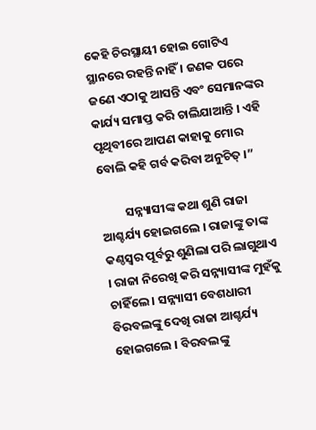କେହି ଚିରସ୍ଥାୟୀ ହୋଇ ଗୋଟିଏ ସ୍ଥାନରେ ରହନ୍ତି ନାହିଁ । ଜଣକ ପରେ ଜଣେ ଏଠାକୁ ଆସନ୍ତି ଏବଂ ସେମାନଙ୍କର କାର୍ଯ୍ୟ ସମାପ୍ତ କରି ଚାଲିଯାଆନ୍ତି । ଏହି ପୃଥିବୀରେ ଆପଣ କାହାକୁ ମୋର ବୋଲି କହି ଗର୍ବ କରିବା ଅନୁଚିତ୍ ।”

         ସନ୍ନ୍ୟାସୀଙ୍କ କଥା ଶୁଣି ରାଜା ଆଶ୍ଚର୍ଯ୍ୟ ହୋଇଗଲେ । ରାଜାଙ୍କୁ ତାଙ୍କ କଣ୍ଠସ୍ୱର ପୂର୍ବରୁ ଶୁଣିଲା ପରି ଲାଗୁଥାଏ । ରାଜା ନିରେଖି କରି ସନ୍ନ୍ୟାସୀଙ୍କ ମୁହଁକୁ ଚାହିଁଲେ । ସନ୍ନ୍ୟାସୀ ବେଶଧାରୀ ବିରବଲଙ୍କୁ ଦେଖି ରାଜା ଆଶ୍ଚର୍ଯ୍ୟ ହୋଇଗଲେ । ବିରବଲଙ୍କୁ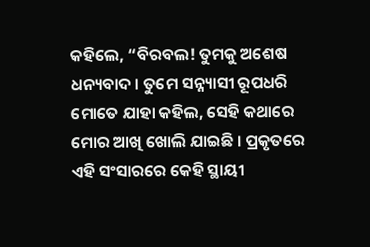କହିଲେ, “ବିରବଲ! ତୁମକୁ ଅଶେଷ ଧନ୍ୟବାଦ । ତୁମେ ସନ୍ନ୍ୟାସୀ ରୂପଧରି ମୋତେ ଯାହା କହିଲ, ସେହି କଥାରେ ମୋର ଆଖି ଖୋଲି ଯାଇଛି । ପ୍ରକୃତରେ ଏହି ସଂସାରରେ କେହି ସ୍ଥାୟୀ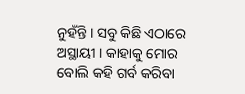ନୁହଁନ୍ତି । ସବୁ କିଛି ଏଠାରେ ଅସ୍ଥାୟୀ । କାହାକୁ ମୋର ବୋଲି କହି ଗର୍ବ କରିବା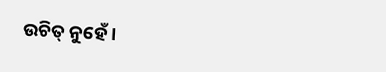ଉଚିତ୍ ନୁହେଁ ।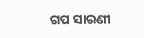ଗପ ସାରଣୀ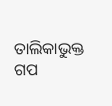ତାଲିକାଭୁକ୍ତ ଗପ